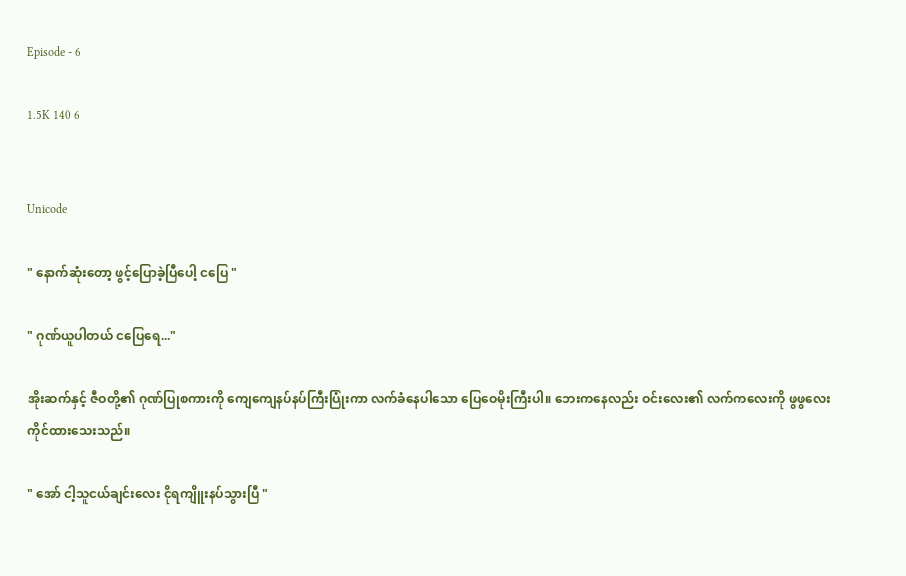Episode - 6

1.5K 140 6


Unicode

" နောက်ဆုံးတော့ ဖွင့်ပြောခဲ့ပြီပေါ့ ငပြေ "

" ဂုဏ်ယူပါတယ် ငပြေရေ..."

အိုးဆက်နှင့် ဇီဝတို့၏ ဂုဏ်ပြုစကားကို ကျေကျေနပ်နပ်ကြီးပြုံးကာ လက်ခံနေပါသော ပြေဝေမိုးကြီးပါ။ ဘေးကနေလည်း ဝင်းလေး၏ လက်ကလေးကို ဖွဖွလေးကိုင်ထားသေးသည်။

" အော် ငါ့သူငယ်ချင်းလေး ငိုရကျိူးနပ်သွားပြီ "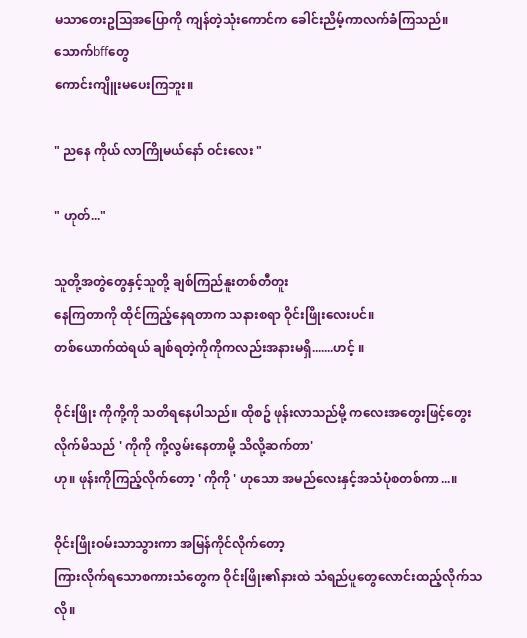မသာတေးဥသြအပြောကို ကျန်တဲ့သုံးကောင်က ခေါင်းညိမ့်ကာလက်ခံကြသည်။ သောက်bffတွေ
ကောင်းကျိူးမပေးကြဘူး။

" ညနေ ကိုယ် လာကြိုမယ်နော် ဝင်းလေး "

" ဟုတ်..."

သူတို့အတွဲတွေနှင့်သူတို့ ချစ်ကြည်နူးတစ်တီတူး
နေကြတာကို ထိုင်ကြည့်နေရတာက သနားစရာ ဝိုင်းဖြိုးလေးပင်။
တစ်ယောက်ထဲရယ် ချစ်ရတဲ့ကိုကိုကလည်းအနားမရှိ.......ဟင့် ။

ဝိုင်းဖြိုး ကိုကို့ကို သတိရနေပါသည်။ ထိုစဥ် ဖုန်းလာသည်မို့ ကလေးအတွေးဖြင့်တွေးလိုက်မိသည် ' ကိုကို ကို့လွမ်းနေတာမို့ သိလို့ဆက်တာ'
ဟု။ ဖုန်းကိုကြည့်လိုက်တော့ ' ကိုကို ' ဟုသော အမည်လေးနှင့်အသံပုံစတစ်ကာ...။

ဝိုင်းဖြိုးဝမ်းသာသွားကာ အမြန်ကိုင်လိုက်တော့
ကြားလိုက်ရသောစကားသံတွေက ဝိုင်းဖြိုး၏နားထဲ သံရည်ပူတွေလောင်းထည့်လိုက်သလို။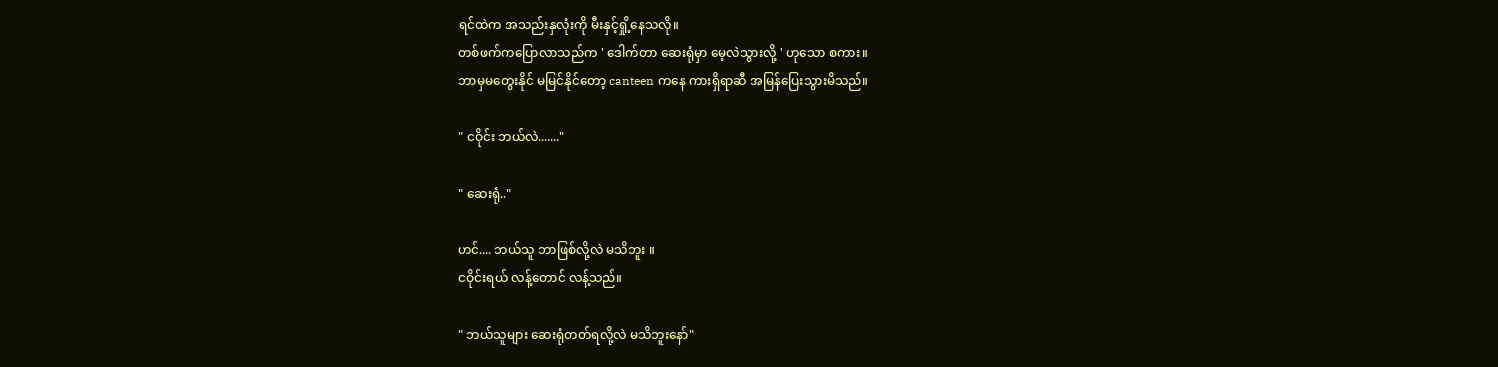ရင်ထဲက အသည်းနှလုံးကို မီးနှင့်ရှို့နေသလို။
တစ်ဖက်ကပြောလာသည်က ' ဒေါက်တာ ဆေးရုံမှာ မေ့လဲသွားလို့ ' ဟုသော စကား။
ဘာမှမတွေးနိုင် မမြင်နိုင်တော့ canteen ကနေ ကားရှိရာဆီ အမြန်ပြေးသွားမိသည်။

" ငဝိုင်း ဘယ်လဲ......."

" ဆေးရုံ.."

ဟင်.... ဘယ်သူ ဘာဖြစ်လို့လဲ မသိဘူး ။
ငဝိုင်းရယ် လန့်တောင် လန့်သည်။

" ဘယ်သူများ ဆေးရုံတတ်ရလို့လဲ မသိဘူးနော်"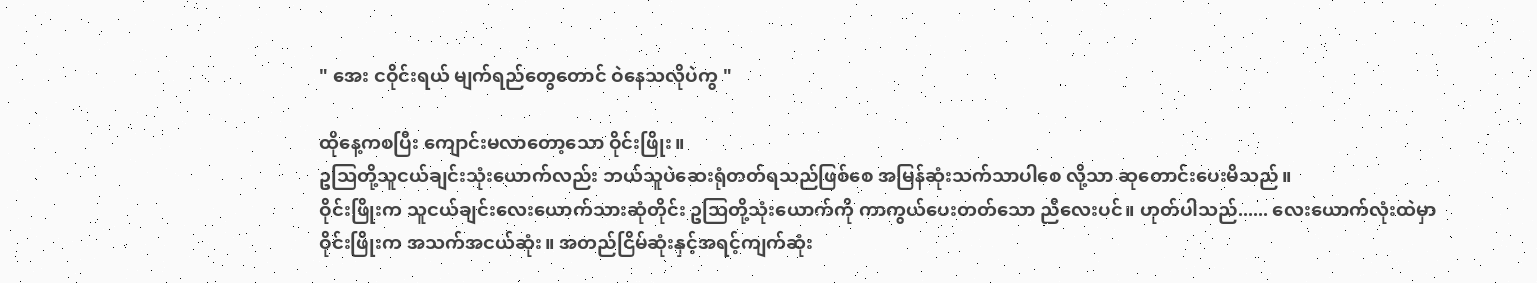" အေး ငဝိုင်းရယ် မျက်ရည်တွေတောင် ဝဲနေသလိုပဲကွ "

ထိုနေ့ကစပြီး ကျောင်းမလာတော့သော ဝိုင်းဖြိုး။
ဥသြတို့သူငယ်ချင်းသုံးယောက်လည်း ဘယ်သူပဲဆေးရုံတတ်ရသည်ဖြစ်စေ အမြန်ဆုံးသက်သာပါစေ လို့သာ ဆုတောင်းပေးမိသည်။
ဝိုင်းဖြိုးက သူငယ်ချင်းလေးယောက်သားဆုံတိုင်း ဥသြတို့သုံးယောက်ကို ကာကွယ်ပေးတတ်သော ညီလေးပင်။ ဟုတ်ပါသည်...... လေးယောက်လုံးထဲမှာ ဝိုင်းဖြိုးက အသက်အငယ်ဆုံး။ အတည်ငြိမ်ဆုံးနှင့်အရင့်ကျက်ဆုံး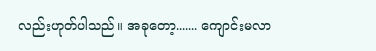လည်းဟုတ်ပါသည်။ အခုတော့....... ကျောင်းမလာ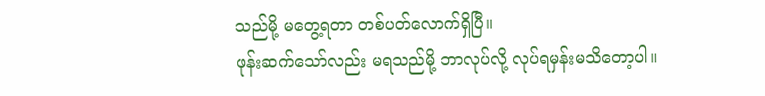သည်မို့ မတွေ့ရတာ တစ်ပတ်လောက်ရှိပြီ။
ဖုန်းဆက်သော်လည်း မရသည်မို့ ဘာလုပ်လို့ လုပ်ရမှန်းမသိတော့ပါ။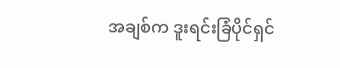အချစ်က ဒူးရင်းခြံပိုင်ရှင်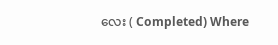လေး ( Completed) Where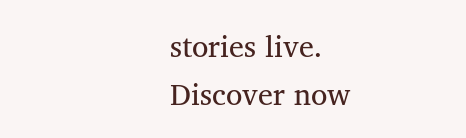stories live. Discover now